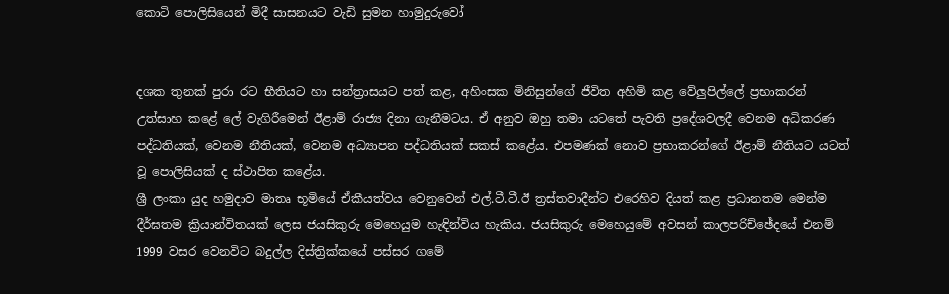කොටි පොලිසියෙන් මිදී සාසනයට වැඩි සුමන හාමුදුරුවෝ


දශක තුනක් පුරා රට භීතියට හා සන්ත්‍රාසයට පත් කළ, අහිංසක මිනිසුන්ගේ ජීවිත අහිමි කළ වේලු‍පිල්ලේ ප්‍රභාකරන් උත්සාහ කළේ ලේ වැගිරීමෙන් ඊළාම් රාජ්‍ය දිනා ගැනීමටය. ඒ අනුව ඔහු තමා යටතේ පැවති ප්‍රදේශවලදී වෙනම අධිකරණ පද්ධතියක්, වෙනම නීතියක්, වෙනම අධ්‍යාපන පද්ධතියක් සකස් කළේය. එපමණක් නොව ප්‍රභාකරන්ගේ ඊළාම් නීතියට යටත් වූ පොලිසියක් ද ස්ථාපිත කළේය.
ශ්‍රී ලංකා යුද හමුදාව මාතෘ භූමියේ ඒකීයත්වය වෙනුවෙන් එල්.ටී.ටී.ඊ ත්‍රස්තවාදීන්ට එරෙහිව දියත් කළ ප්‍රධානතම මෙන්ම දීර්ඝතම ක්‍රියාන්විතයක් ලෙස ජයසිකුරු මෙහෙයුම හැඳින්විය හැකිය. ජයසිකුරු මෙහෙයුමේ අවසන් කාලපරිච්ඡේදයේ එනම් 1999 වසර වෙනවිට බදුල්ල දිස්ත්‍රික්කයේ පස්සර ගමේ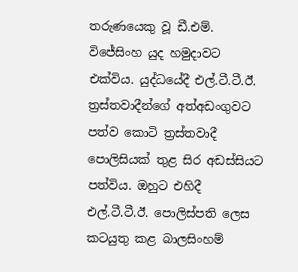තරුණයෙකු වූ ඩී.එම්. විජේසිංහ යුද හමුදාවට එක්විය. යුද්ධයේදී එල්.ටී.ටී.ඊ. ත්‍රස්තවාදීන්ගේ අත්අඩංගුවට පත්ව කොටි ත්‍රස්තවාදී පොලිසියක් තුළ සිර අඩස්සියට පත්විය. ඔහුට එහිදී එල්.ටී.ටී.ඊ. පොලිස්පති ලෙස කටයුතු කළ බාලසිංහම්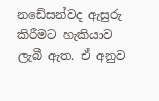නඩේසන්වද ඇසුරු කිරීමට හැකියාව ලැබී ඇත. ඒ අනුව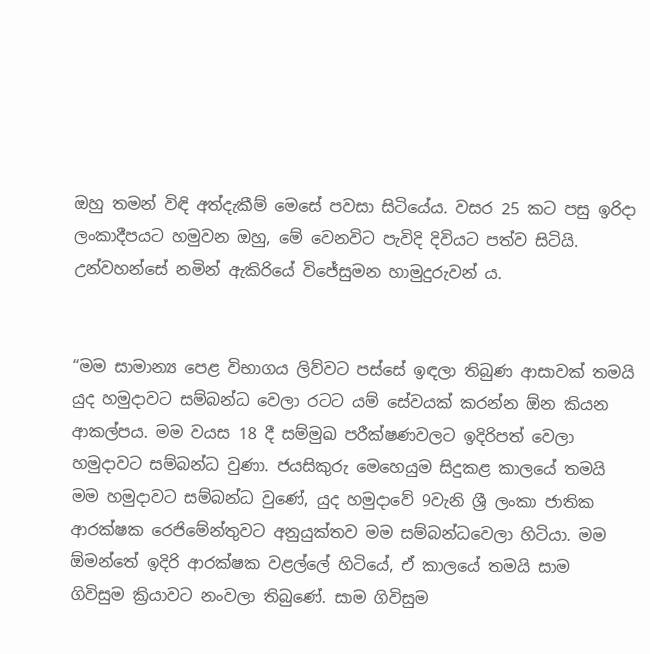ඔහු තමන් විඳි අත්දැකීම් මෙසේ පවසා සිටියේය. වසර 25 කට පසු ඉරිදා ලංකාදීපයට හමුවන ඔහු, මේ වෙනවිට පැවිදි දිවියට පත්ව සිටියි. උන්වහන්සේ නමින් ඇකිරියේ විජේසුමන හාමුදුරුවන් ය.


“මම සාමාන්‍ය පෙළ විභාගය ලිව්වට පස්සේ ඉඳලා තිබුණ ආසාවක් තමයි යුද හමුදාවට සම්බන්ධ වෙලා රටට යම් සේවයක් කරන්න ඕන කියන ආකල්පය. මම වයස 18 දී සම්මුඛ පරීක්ෂණවලට ඉදිරිපත් වෙලා හමුදාවට සම්බන්ධ වුණා. ජයසිකුරු මෙහෙයුම සිදුකළ කාලයේ තමයි මම හමුදාවට සම්බන්ධ වුණේ, යුද හමුදාවේ 9වැනි ශ්‍රී ලංකා ජාතික ආරක්ෂක රෙජිමේන්තුවට අනුයුක්තව මම සම්බන්ධවෙලා හිටියා. මම ඕමන්තේ ඉදිරි ආරක්ෂක වළල්ලේ හිටියේ, ඒ කාලයේ තමයි සාම ගිවිසුම ක්‍රියාවට නංවලා තිබුණේ. සාම ගිවිසුම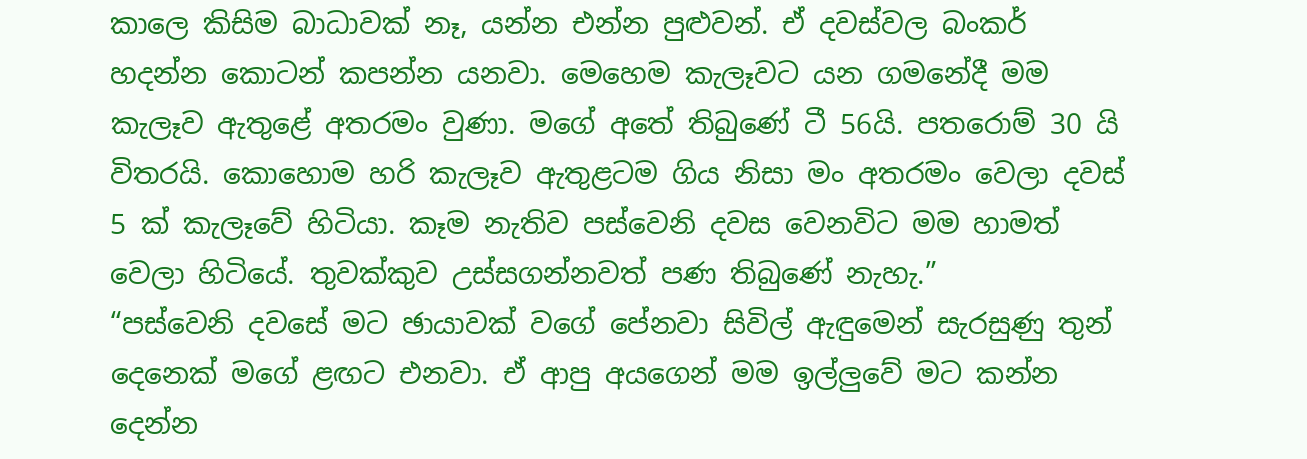කාලෙ කිසිම බාධාවක් නෑ, යන්න එන්න පුළුවන්. ඒ දවස්වල බංකර් හදන්න කොටන් කපන්න යනවා. මෙහෙම කැලෑවට යන ගමනේදී මම කැලෑව ඇතුළේ අතරමං වුණා. මගේ අතේ තිබුණේ ටී 56යි. පතරොම් 30 යි විතරයි. කොහොම හරි කැලෑව ඇතුළටම ගිය නිසා මං අතරමං වෙලා දවස් 5 ක් කැලෑවේ හිටියා. කෑම නැතිව පස්වෙනි දවස වෙනවිට මම හාමත් වෙලා හිටියේ. තුවක්කුව උස්සගන්නවත් පණ තිබුණේ නැහැ.”
“පස්වෙනි දවසේ මට ඡායාවක් වගේ පේනවා සිවිල් ඇඳුමෙන් සැරසුණු තුන් දෙනෙක් මගේ ළඟට එනවා. ඒ ආපු අයගෙන් මම ඉල්ලු‍වේ මට කන්න දෙන්න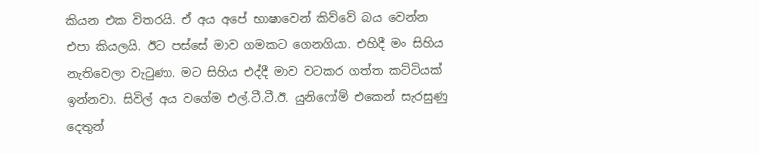කියන එක විතරයි. ඒ අය අපේ භාෂාවෙන් කිව්වේ බය වෙන්න එපා කියලයි. ඊට පස්සේ මාව ගමකට ගෙනගියා. එහිදී මං සිහිය නැතිවෙලා වැටුණා. මට සිහිය එද්දී මාව වටකර ගත්ත කට්ටියක් ඉන්නවා. සිවිල් අය වගේම එල්.ටී.ටී.ඊ. යුනිෆෝම් එකෙන් සැරසුණු දෙතුන්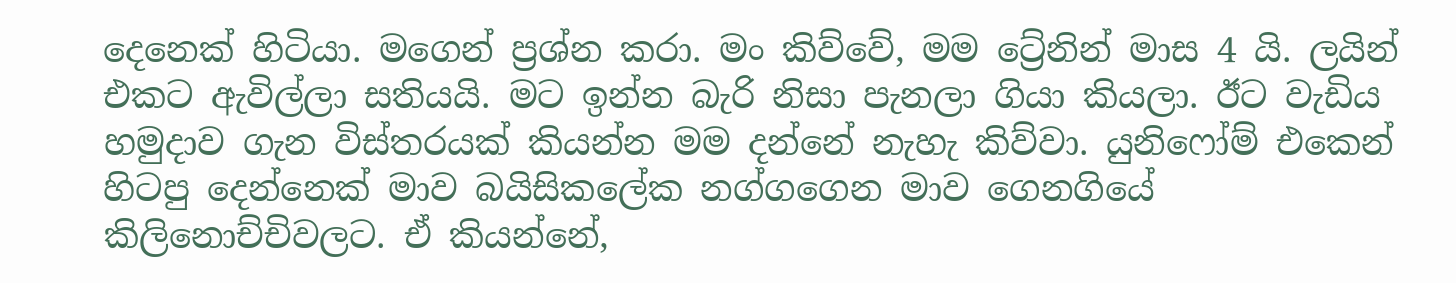දෙනෙක් හිටියා. මගෙන් ප්‍රශ්න කරා. මං කිව්වේ, මම ට්‍රේනින් මාස 4 යි. ලයින් එකට ඇවිල්ලා සතියයි. මට ඉන්න බැරි නිසා පැනලා ගියා කියලා. ඊට වැඩිය හමුදාව ගැන විස්තරයක් කියන්න මම දන්නේ නැහැ කිව්වා. යුනිෆෝම් එකෙන් හිටපු දෙන්නෙක් මාව බයිසිකලේක නග්ගගෙන මාව ගෙනගියේ කිලිනොච්චිවලට. ඒ කියන්නේ,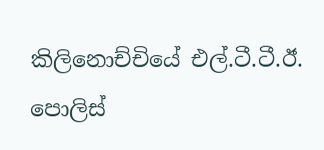කිලිනොච්චියේ එල්.ටී.ටී.ඊ. පොලිස්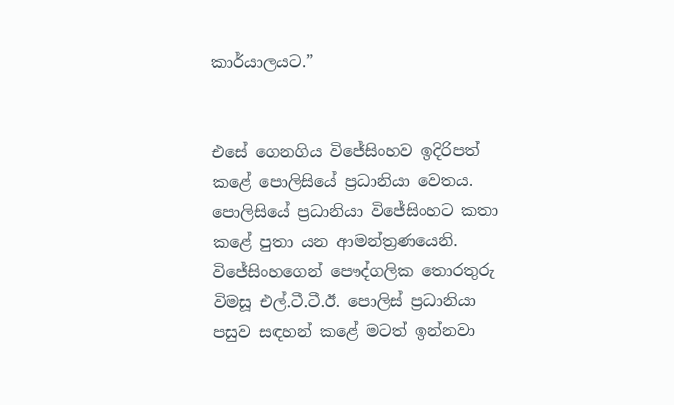කාර්යාලයට.”


එසේ ගෙනගිය විජේසිංහව ඉදිරිපත් කළේ පොලිසියේ ප්‍රධානියා ‍වෙතය. පොලිසියේ ප්‍රධානියා විජේසිංහට කතා කළේ පුතා යන ආමන්ත්‍රණයෙනි. විජේසිංහගෙන් පෞද්ගලික තොරතුරු විමසූ එල්.ටී.ටී.ඊ. පොලිස් ප්‍රධානියා පසුව සඳහන් කළේ මටත් ඉන්නවා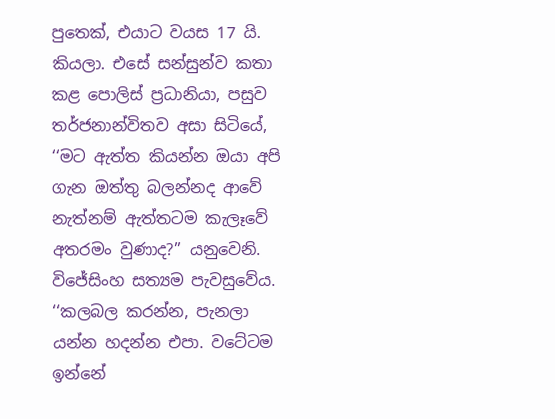පුතෙක්, එයාට වයස 17 යි. කියලා. එසේ සන්සුන්ව කතා කළ පොලිස් ප්‍රධානියා, පසුව තර්ජනාන්විතව අසා සිටියේ, ‘‘මට ඇත්ත කියන්න ඔයා අපි ගැන ඔත්තු බලන්නද ආවේ නැත්නම් ඇත්තටම කැලෑවේ අතරමං වුණාද?’’ යනුවෙනි. විජේසිංහ සත්‍යම පැවසුවේය. ‘‘කලබල කරන්න, පැනලා යන්න හදන්න එපා. වටේටම ඉන්නේ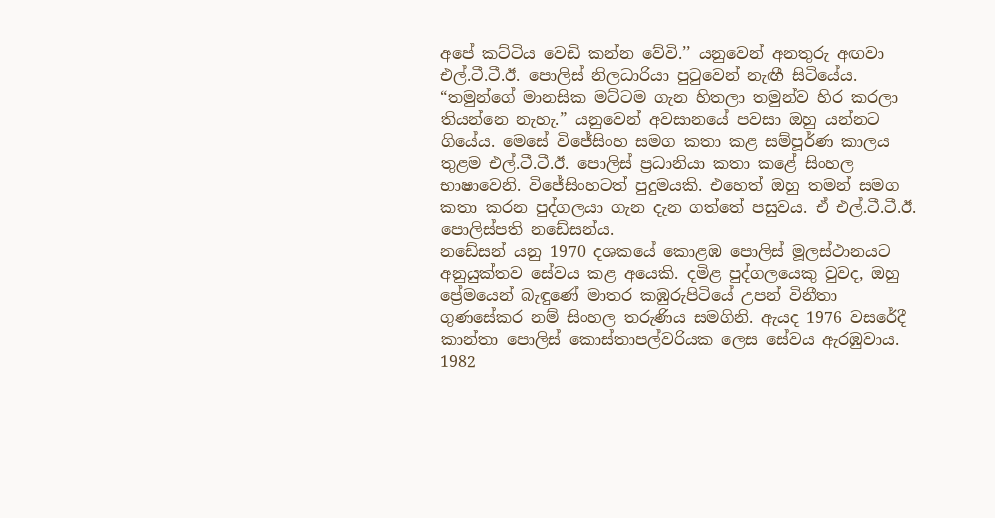අපේ කට්ටිය වෙඩි කන්න වේවි.’’ යනුවෙන් අනතුරු අඟවා එල්.ටී.ටී.ඊ. පොලිස් නිලධාරියා පුටුවෙන් නැඟී සිටියේය. “තමුන්ගේ මානසික මට්ටම ගැන හිතලා තමුන්ව හිර කරලා තියන්නෙ නැහැ.” යනුවෙන් අවසානයේ පවසා ඔහු යන්නට ගියේය. මෙසේ විජේසිංහ සමග කතා කළ සම්පූර්ණ කාලය තුළම එල්.ටී.ටී.ඊ. පොලිස් ප්‍රධානියා කතා කළේ සිංහල භාෂාවෙනි. විජේසිංහටත් පුදුමයකි. එහෙත් ඔහු තමන් සමග කතා කරන පුද්ගලයා ගැන දැන ගත්තේ පසුවය. ඒ එල්.ටී.ටී.ඊ. පොලිස්පති නඩේසන්ය.
නඩේසන් යනු 1970 දශකයේ කොළඹ පොලිස් මූලස්ථානයට අනුයුක්තව සේවය කළ අයෙකි. දමිළ පුද්ගලයෙකු වුවද, ඔහු ප්‍රේමයෙන් බැඳුණේ මාතර කඹුරුපිටියේ උපන් විනීතා ගුණසේකර නම් සිංහල තරුණිය සමගිනි. ඇයද 1976 වසරේදී කාන්තා පොලිස් කොස්තාපල්වරියක ලෙස සේවය ඇරඹුවාය. 1982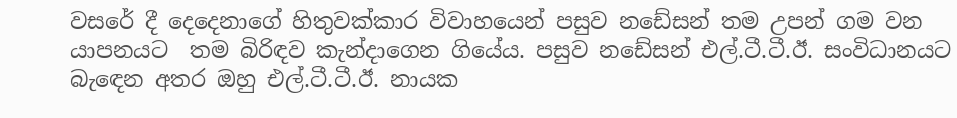වසරේ දී දෙදෙනාගේ හිතුවක්කාර විවාහයෙන් පසුව නඩේසන් තම උපන් ගම වන යාපනයට  තම බිරිඳව කැන්දාගෙන ගියේය. පසුව නඩේසන් එල්.ටී.ටී.ඊ. සංවිධානයට බැඳෙන අතර ඔහු එල්.ටී.ටී.ඊ. නායක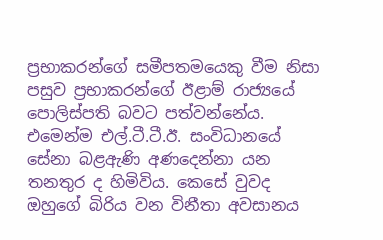ප්‍රභාකරන්ගේ සමීපතමයෙකු වීම නිසා පසුව ප්‍රභාකරන්ගේ ඊළාම් රාජ්‍යයේ පොලිස්පති බවට පත්වන්නේය. එමෙන්ම එල්.ටී.ටී.ඊ. සංවිධානයේ සේනා බළඇණි අණදෙන්නා යන තනතුර ද හිමිවිය. කෙසේ වුවද ඔහුගේ බිරිය වන විනීතා අවසානය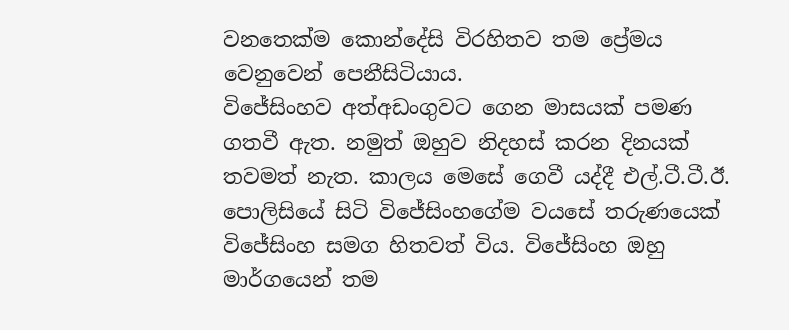වනතෙක්ම කොන්දේසි විරහිතව තම ප්‍රේමය වෙනුවෙන් පෙනීසිටියාය.
විජේසිංහව අත්අඩංගුවට ගෙන මාසයක් පමණ ගතවී ඇත. නමුත් ඔහුව නිදහස් කරන දිනයක් තවමත් නැත. කාලය මෙසේ ගෙවී යද්දී එල්.ටී.ටී.ඊ. පොලිසියේ සිටි විජේසිංහගේම වයසේ තරුණයෙක් විජේසිංහ සමග හිතවත් විය. විජේසිංහ ඔහු මාර්ගයෙන් තම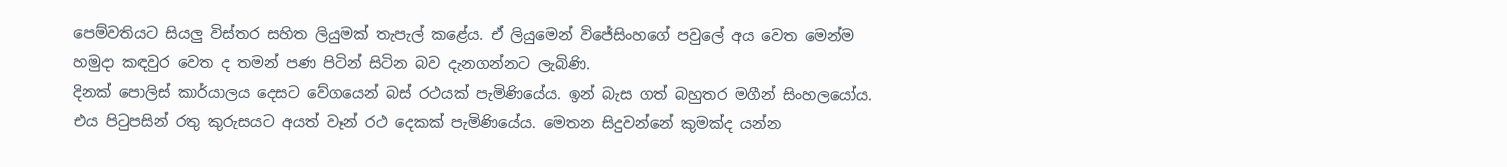පෙම්වතියට සියලු‍ විස්තර සහිත ලියුමක් තැපැල් කළේය. ඒ ලියුමෙන් විජේසිංහගේ පවුලේ අය වෙත මෙන්ම හමුදා කඳවුර වෙත ද තමන් පණ පිටින් සිටින බව දැනගන්නට ලැබිණි.
දිනක් පොලිස් කාර්යාලය දෙසට වේගයෙන් බස් රථයක් පැමිණියේය. ඉන් බැස ගත් බහුතර මගීන් සිංහලයෝය. එය පිටුපසින් රතු කුරුසයට අයත් වෑන් රථ දෙකක් පැමිණියේය. මෙතන සිදුවන්නේ කුමක්ද යන්න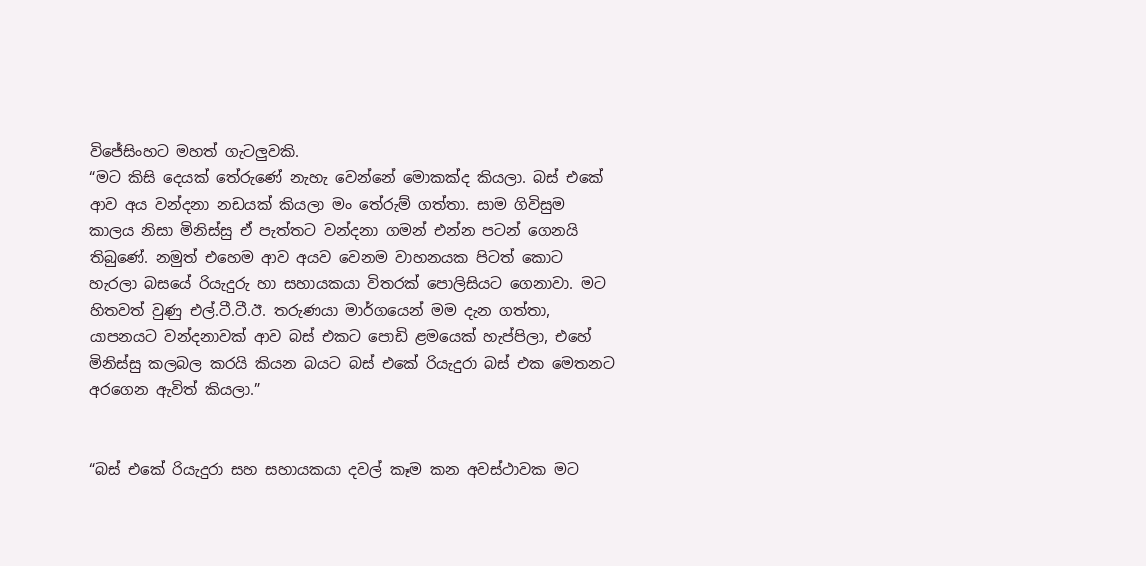විජේසිංහට මහත් ගැටලු‍වකි.
“මට කිසි දෙයක් තේරුණේ නැහැ වෙන්නේ මොකක්ද කියලා. බස් එකේ ආව අය වන්දනා නඩයක් කියලා මං තේරුම් ගත්තා. සාම ගිවිසුම කාලය නිසා මිනිස්සු ඒ පැත්තට වන්දනා ගමන් එන්න පටන් ගෙනයි තිබුණේ. නමුත් එහෙම ආව අයව වෙනම වාහනයක පිටත් කොට හැරලා බසයේ රියැදුරු හා සහායකයා විතරක් පොලිසියට ගෙනාවා. මට හිතවත් වුණු එල්.ටී.ටී.ඊ. තරුණයා මාර්ගයෙන් මම දැන ගත්තා, යාපනයට වන්දනාවක් ආව බස් එකට පොඩි ළමයෙක් හැප්පිලා, එහේ මිනිස්සු කලබල කරයි කියන බයට බස් එකේ රියැදුරා බස් එක මෙතනට අරගෙන ඇවිත් කියලා.”


“බස් එකේ රියැදුරා සහ සහායකයා දවල් කෑම කන අවස්ථාවක මට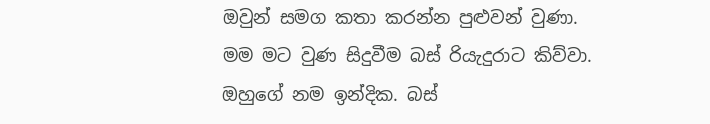ඔවුන් සමග කතා කරන්න පුළුවන් වුණා. මම මට වුණ සිදුවීම බස් රියැදුරාට කිව්වා. ඔහුගේ නම ඉන්දික. බස්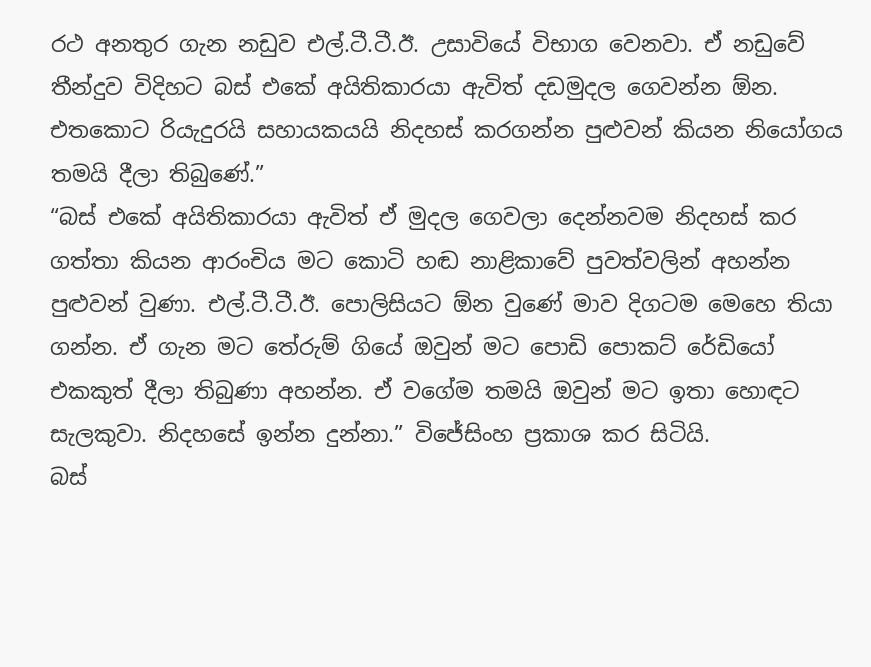රථ අනතුර ගැන නඩුව එල්.ටී.ටී.ඊ. උසාවියේ විභාග වෙනවා. ඒ නඩුවේ තීන්දුව විදිහට බස් එකේ අයිතිකාරයා ඇවිත් දඩමුදල ගෙවන්න ඕන. එතකොට රියැදුරයි සහායකයයි නිදහස් කරගන්න පුළුවන් කියන නියෝගය තමයි දීලා තිබුණේ.”
“බස් එකේ අයිතිකාරයා ඇවිත් ඒ මුදල ගෙවලා දෙන්නවම නිදහස් කර ගත්තා කියන ආරංචිය මට කොටි හඬ නාළිකාවේ පුවත්වලින් අහන්න පුළුවන් වුණා. එල්.ටී.ටී.ඊ. පොලිසියට ඕන වුණේ මාව දිගටම මෙහෙ තියා ගන්න. ඒ ගැන මට තේරුම් ගියේ ඔවුන් මට පොඩි පොකට් රේඩියෝ එකකුත් දීලා තිබුණා අහන්න. ඒ වගේම තමයි ඔවුන් මට ඉතා හොඳට සැලකුවා. නිදහසේ ඉන්න දුන්නා.” විජේසිංහ ප්‍රකාශ කර සිටියි.
බස්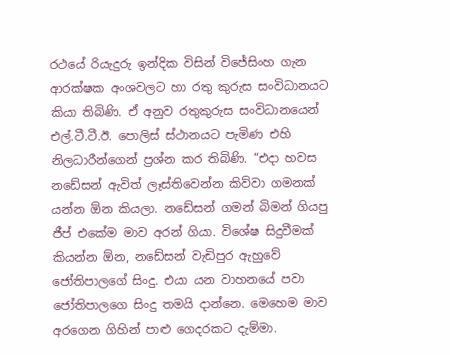රථයේ රියැදුරු ඉන්දික විසින් විජේසිංහ ගැන ආරක්ෂක අංශවලට හා රතු කුරුස සංවිධානයට කියා තිබිණි. ඒ අනුව රතුකුරුස සංවිධානයෙන් එල්.ටී.ටී.ඊ. පොලිස් ස්ථානයට පැමිණ එහි නිලධාරීන්ගෙන් ප්‍රශ්න කර තිබිණි. “එදා හවස නඩේසන් ඇවිත් ලෑස්තිවෙන්න කිව්වා ගමනක් යන්න ඕන කියලා. නඩේසන් ගමන් බිමන් ගියපු ජීප් එකේම මාව අරන් ගියා. විශේෂ සිදුවීමක් කියන්න ඕන, නඩේසන් වැඩිපුර ඇහුවේ ජෝතිපාලගේ සිංදු. එයා යන වාහනයේ පවා ජෝතිපාලගෙ සිංදු තමයි දාන්නෙ. මෙහෙම මාව අරගෙන ගිහින් පාළු ගෙදරකට දැම්මා.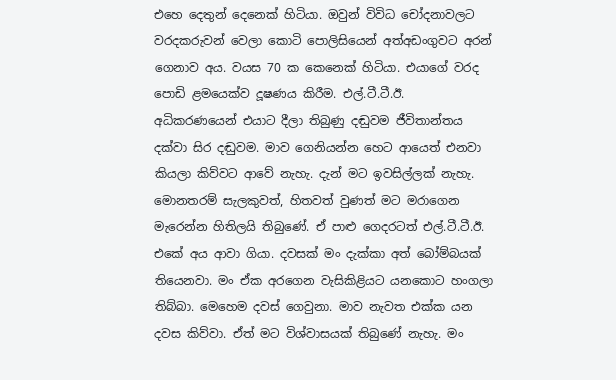එහෙ දෙතුන් දෙනෙක් හිටියා. ඔවුන් විවිධ චෝදනාවලට වරදකරුවන් වෙලා කොටි පොලිසියෙන් අත්අඩංගුවට අරන් ගෙනාව අය. වයස 70 ක කෙනෙක් හිටියා. එයාගේ වරද පොඩි ළමයෙක්ව දූෂණය කිරීම. එල්.ටී.ටී.ඊ.  අධිකරණයෙන් එයාට දීලා තිබුණු දඬුවම ජීවිතාන්තය දක්වා සිර දඬුවම. මාව ගෙනියන්න හෙට ආයෙත් එනවා කියලා කිව්වට ආවේ නැහැ. දැන් මට ඉවසිල්ලක් නැහැ. මොනතරම් සැලකුවත්, හිතවත් වුණත් මට මරාගෙන මැරෙන්න හිතිලයි තිබුණේ. ඒ පාළු ගෙදරටත් එල්.ටී.ටී.ඊ. එකේ අය ආවා ගියා. දවසක් මං දැක්කා අත් බෝම්බයක් තියෙනවා. මං ඒක අරගෙන වැසිකිළියට යනකොට හංගලා තිබ්බා. මෙහෙම දවස් ගෙවුනා. මාව නැවත එක්ක යන දවස කිව්වා. ඒත් මට විශ්වාසයක් තිබුණේ නැහැ. මං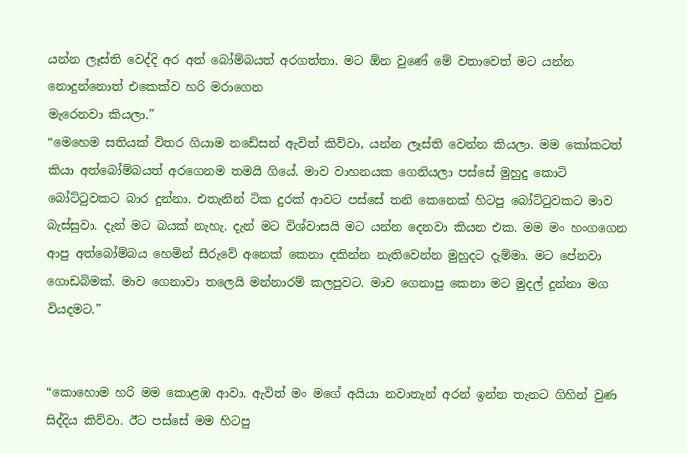යන්න ලෑස්ති වෙද්දි අර අත් බෝම්බයත් අරගත්තා. මට ඕන වුණේ මේ වතාවෙත් මට යන්න නොදුන්නොත් එකෙක්ව හරි මරාගෙන
මැරෙනවා කියලා.”
“මෙහෙම සතියක් විතර ගියාම නඩේසන් ඇවිත් කිව්වා, යන්න ලෑස්ති වෙන්න කියලා. මම කෝකටත් කියා අත්බෝම්බයත් අරගෙනම තමයි ගියේ. මාව වාහනයක ගෙනියලා පස්සේ මුහුදු කොටි බෝට්ටුවකට බාර දුන්නා. එතැනින් ටික දුරක් ආවට පස්සේ තනි කෙනෙක් හිටපු බෝට්ටුවකට මාව බැස්සුවා. දැන් මට බයක් නැහැ. දැන් මට විශ්වාසයි මට යන්න දෙනවා කියන එක. මම මං හංගගෙන ආපු අත්බෝම්බය හෙමින් සීරුවේ අනෙක් කෙනා දකින්න නැතිවෙන්න මුහුදට දැම්මා. මට පේනවා ගොඩබිමක්. මාව ගෙනාවා තලෙයි මන්නාරම් කලපුවට. මාව ගෙනාපු කෙනා මට මුදල් දුන්නා මග වියදමට.”


“කොහොම හරි මම කොළඹ ආවා. ඇවිත් මං මගේ අයියා නවාතැන් අරන් ඉන්න තැනට ගිහින් වුණ සිද්දිය කිව්වා. ඊට පස්සේ මම හිටපු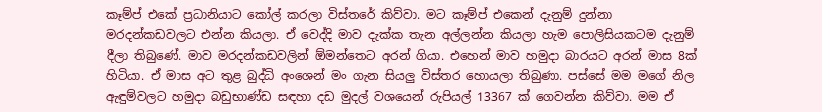කෑම්ප් එකේ ප්‍රධානියාට කෝල් කරලා විස්තරේ කිව්වා. මට කෑම්ප් එකෙන් දැනුම් දුන්නා මරදන්කඩවලට එන්න කියලා. ඒ වෙද්දි මාව දැක්ක තැන අල්ලන්න කියලා හැම පොලිසියකටම දැනුම් දීලා තිබුණේ. මාව මරදන්කඩවලින් ඕමන්තෙට අරන් ගියා. එහෙන් මාව හමුදා බාරයට අරන් මාස 8ක් හිටියා. ඒ මාස අට තුළ බුද්ධි අංශෙන් මං ගැන සියලු‍ විස්තර හොයලා තිබුණා. පස්සේ මම මගේ නිල ඇඳුම්වලට හමුදා බඩුභාණ්ඩ සඳහා දඩ මුදල් වශයෙන් රුපියල් 13367 ක් ගෙවන්න කිව්වා. මම ඒ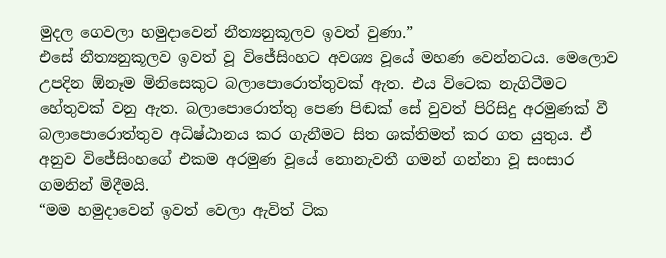මුදල ගෙවලා හමුදාවෙන් නීත්‍යනුකූලව ඉවත් වුණා.”
එසේ නීත්‍යනුකූලව ඉවත් වූ විජේසිංහට අවශ්‍ය වූයේ මහණ වෙන්නටය. මෙලොව උපදින ඕනෑම මිනිසෙකුට බලාපොරොත්තුවක් ඇත. එය විටෙක නැගිටීමට හේතුවක් වනු ඇත. බලාපොරොත්තු පෙණ පිඬක් සේ වුවත් පිරිසිදු අරමුණක් වී බලාපොරොත්තුව අධිෂ්ඨානය කර ගැනීමට සිත ශක්තිමත් කර ගත යුතුය. ඒ අනුව විජේසිංහගේ එකම අරමුණ වූයේ නොනැවතී ගමන් ගන්නා වූ සංසාර ගමනින් මිදීමයි.
“මම හමුදාවෙන් ඉවත් වෙලා ඇවිත් ටික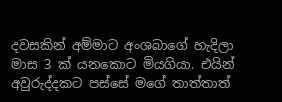දවසකින් අම්මාට අංශබාගේ හැදිලා මාස 3 ක් යනකොට මියගියා. එයින් අවුරුද්දකට පස්සේ මගේ තාත්තාත්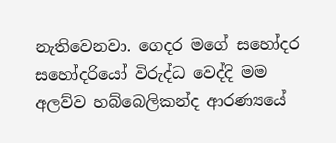නැතිවෙනවා. ගෙදර මගේ සහෝදර සහෝදරියෝ විරුද්ධ වෙද්දි මම අලව්ව හබ්බෙලිකන්ද ආරණ්‍යයේ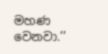මහණ වෙනවා.’’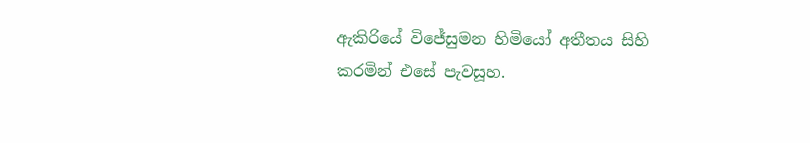ඇකිරියේ විජේසුමන හිමියෝ අතීතය සිහි කරමින් එසේ පැවසූහ.